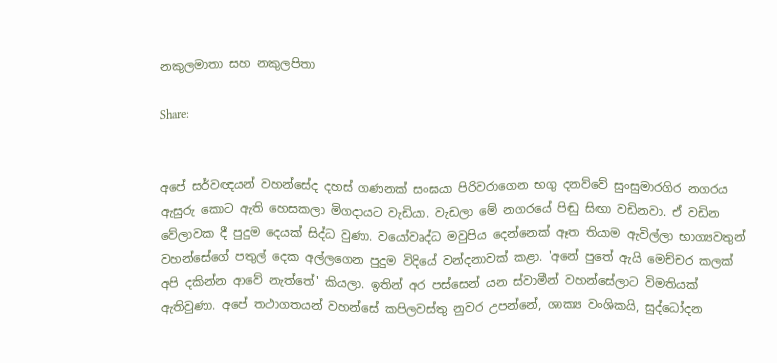නකුලමාතා සහ නකුලපිතා

Share:


අපේ සර්වඥයන් වහන්සේද දහස් ගණනක් සංඝයා පිරිවරාගෙන භගු දනව්වේ සුංසුමාරගිර නගරය ඇසුරු කොට ඇති හෙසකලා මිගදායට වැඩියා. වැඩලා මේ නගරයේ පිඬු සිඟා වඩිනවා. ඒ වඩින වේලාවක දී පුදුම දෙයක් සිද්ධ වුණා. වයෝවෘද්ධ මවුපිය දෙන්නෙක් ඈත තියාම ඇවිල්ලා භාග්‍යවතුන් වහන්සේගේ පතුල් දෙක අල්ලගෙන පුදුම විදියේ වන්දනාවක් කළා. 'අනේ පුතේ ඇයි මෙච්චර කලක් අපි දකින්න ආවේ නැත්තේ' කියලා. ඉතින් අර පස්සෙන් යන ස්වාමීන් වහන්සේලාට විමතියක් ඇතිවුණා. අපේ තථාගතයන් වහන්සේ කපිලවස්තු නුවර උපන්නේ, ශාක්‍ය වංශිකයි, සුද්ධෝදන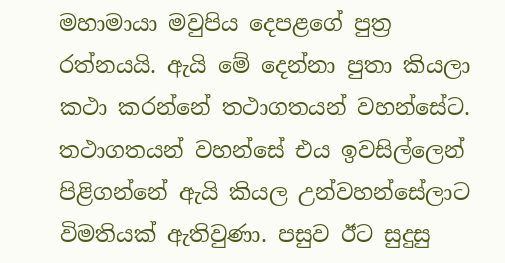මහාමායා මවුපිය දෙපළගේ පුත්‍ර රත්නයයි. ඇයි මේ දෙන්නා පුතා කියලා කථා කරන්නේ තථාගතයන් වහන්සේට. තථාගතයන් වහන්සේ එය ඉවසිල්ලෙන් පිළිගන්නේ ඇයි කියල උන්වහන්සේලාට විමතියක් ඇතිවුණා. පසුව ඊට සුදුසු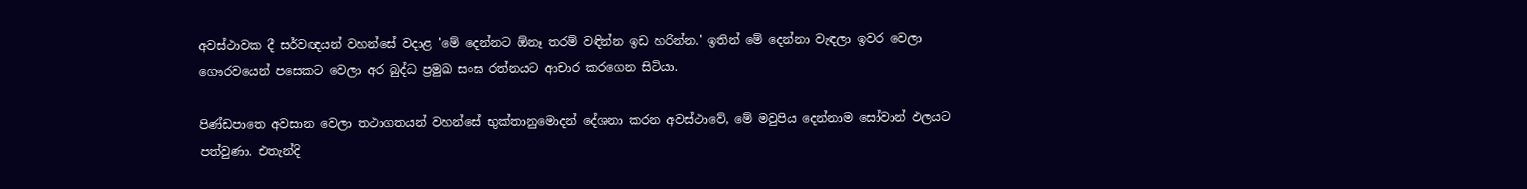අවස්ථාවක දී සර්වඥයන් වහන්සේ වදාළ 'මේ දෙන්නට ඕනෑ තරම් වඳින්න ඉඩ හරින්න.' ඉතින් මේ දෙන්නා වැඳලා ඉවර වෙලා ගෞරවයෙන් පසෙකට වෙලා අර බුද්ධ ප්‍රමුඛ සංඝ රත්නයට ආචාර කරගෙන සිටියා.

පිණ්ඩපාතෙ අවසාන වෙලා තථාගතයන් වහන්සේ භුක්තානුමොදන් දේශනා කරන අවස්ථාවේ, මේ මවුපිය දෙන්නාම සෝවාන් ඵලයට පත්වුණා. එතැන්දි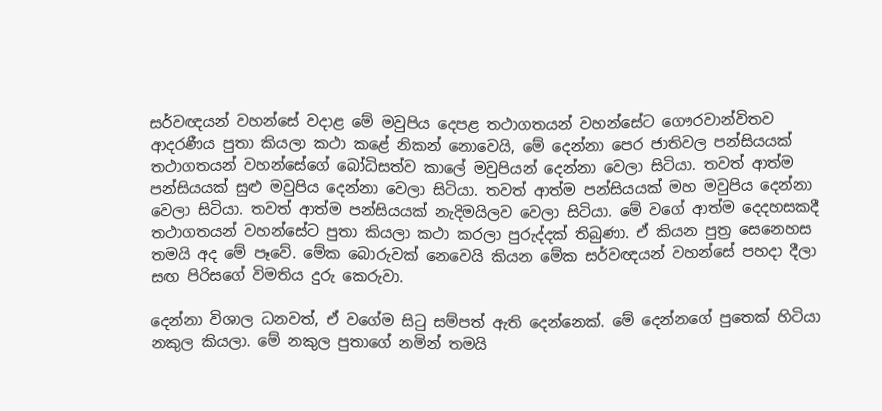සර්වඥයන් වහන්සේ වදාළ මේ මවුපිය දෙපළ තථාගතයන් වහන්සේට ගෞරවාන්විතව ආදරණීය පුතා කියලා කථා කළේ නිකන් නොවෙයි, මේ දෙන්නා පෙර ජාතිවල පන්සියයක් තථාගතයන් වහන්සේගේ බෝධිසත්ව කාලේ මවුපියන් දෙන්නා වෙලා සිටියා. තවත් ආත්ම පන්සියයක් සුළු මවුපිය දෙන්නා වෙලා සිටියා. තවත් ආත්ම පන්සියයක් මහ මවුපිය දෙන්නා වෙලා සිටියා. තවත් ආත්ම පන්සියයක් නැදිමයිලව වෙලා සිටියා. මේ වගේ ආත්ම දෙදහසකදී තථාගතයන් වහන්සේට පුතා කියලා කථා කරලා පුරුද්දක් තිබුණා. ඒ කියන පුත්‍ර සෙනෙහස තමයි අද මේ පෑවේ. මේක බොරුවක් නෙවෙයි කියන මේක සර්වඥයන් වහන්සේ පහදා දීලා සඟ පිරිසගේ විමතිය දුරු කෙරුවා.

දෙන්නා විශාල ධනවත්, ඒ වගේම සිටු සම්පත් ඇති දෙන්නෙක්. මේ දෙන්නගේ පුතෙක් හිටියා නකුල කියලා. මේ නකුල පුතාගේ නමින් තමයි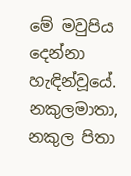මේ මවුපිය දෙන්නා හැඳින්වූයේ. නකුලමාතා, නකුල පිතා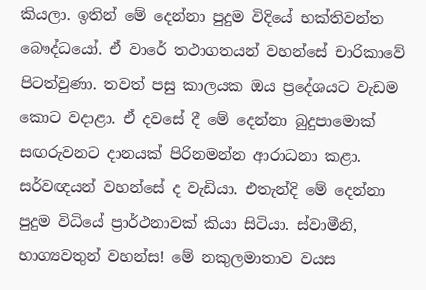කියලා. ඉතින් මේ දෙන්නා පුදුම විදියේ භක්තිවන්ත බෞද්ධයෝ. ඒ වාරේ තථාගතයන් වහන්සේ චාරිකාවේ පිටත්වුණා. තවත් පසු කාලයක ඔය ප්‍රදේශයට වැඩම කොට වදාළා. ඒ දවසේ දී මේ දෙන්නා බුදුපාමොක් සඟරුවනට දානයක් පිරිනමන්න ආරාධනා කළා. සර්වඥයන් වහන්සේ ද වැඩියා. එතැන්දි මේ දෙන්නා පුදුම විධියේ ප්‍රාර්ථනාවක් කියා සිටියා. ස්වාමීනි, භාග්‍යවතුන් වහන්ස! මේ නකුලමාතාව වයස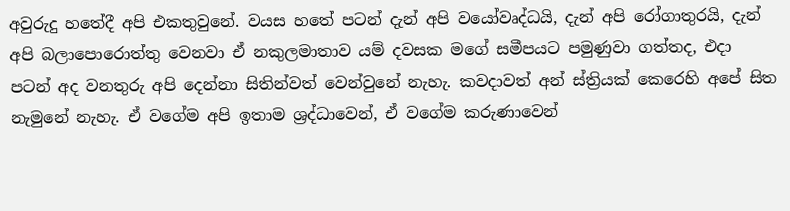අවුරුදු හතේදී අපි එකතුවුනේ. වයස හතේ පටන් දැන් අපි වයෝවෘද්ධයි, දැන් අපි රෝගාතුරයි, දැන් අපි බලාපොරොත්තු වෙනවා ඒ නකුලමාතාව යම් දවසක මගේ සමීපයට පමුණුවා ගත්තද, එදා පටන් අද වනතුරු අපි දෙන්නා සිතින්වත් වෙන්වුනේ නැහැ. කවදාවත් අන් ස්ත්‍රියක් කෙරෙහි අපේ සිත නැමුනේ නැහැ. ඒ වගේම අපි ඉතාම ශ්‍රද්ධාවෙන්, ඒ වගේම කරුණාවෙන්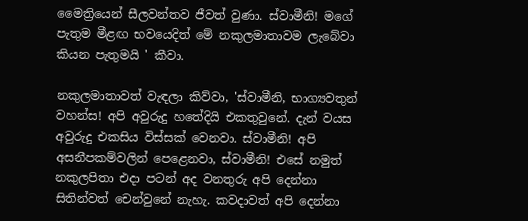මෛත්‍රියෙන් සීලවන්තව ජීවත් වුණා. ස්වාමීනි! මගේ පැතුම මීළඟ භවයෙදිත් මේ නකුලමාතාවම ලැබේවා කියන පැතුමයි ' කීවා.

නකුලමාතාවත් වැඳලා කිව්වා, 'ස්වාමීනි, භාග්‍යවතුන් වහන්ස! අපි අවුරුදු හතේදියි එකතුවුනේ. දැන් වයස අවුරුදු එකසිය විස්සක් වෙනවා. ස්වාමීනි! අපි අසනීපකම්වලින් පෙළෙනවා, ස්වාමීනි! එසේ නමුත් නකුලපිතා එදා පටන් අද වනතුරු අපි දෙන්නා සිතින්වත් චෙන්වුනේ නැහැ. කවදාවත් අපි දෙන්නා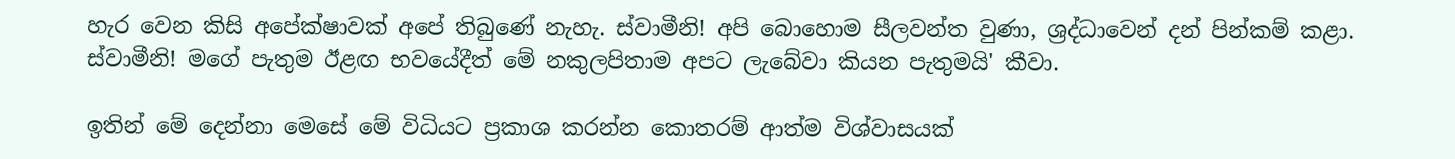හැර වෙන කිසි අපේක්ෂාවක් අපේ තිබුණේ නැහැ. ස්වාමීනි! අපි බොහොම සීලවන්ත වුණා, ශ්‍රද්ධාවෙන් දන් පින්කම් කළා. ස්වාමීනි! මගේ පැතුම ඊළඟ භවයේදීත් මේ නකුලපිතාම අපට ලැබේවා කියන පැතුමයි' කීවා.

ඉතින් මේ දෙන්නා මෙසේ මේ විධියට ප්‍රකාශ කරන්න කොතරම් ආත්ම විශ්වාසයක්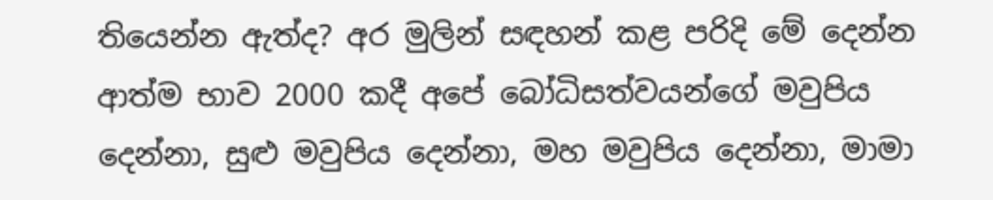තියෙන්න ඇත්ද? අර මුලින් සඳහන් කළ පරිදි මේ දෙන්න ආත්ම භාව 2000 කදී අපේ බෝධිසත්වයන්ගේ මවුපිය දෙන්නා, සුළු මවුපිය දෙන්නා, මහ මවුපිය දෙන්නා, මාමා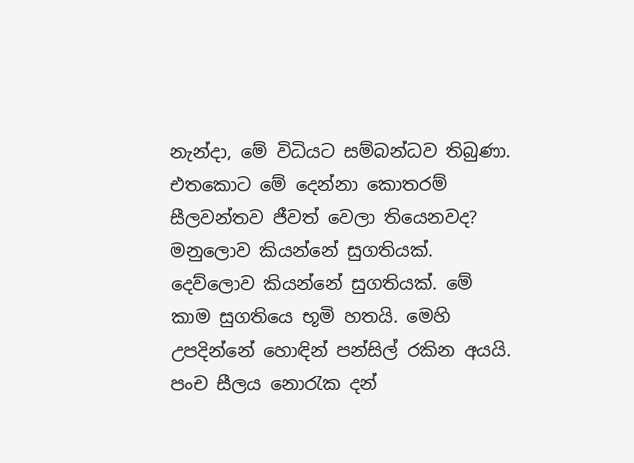නැන්දා, මේ විධියට සම්බන්ධව තිබුණා. එතකොට මේ දෙන්නා කොතරම් සීලවන්තව ජීවත් වෙලා තියෙනවද? මනුලොව කියන්නේ සුගතියක්. දෙව්ලොව කියන්නේ සුගතියක්. මේ කාම සුගතියෙ භූමි හතයි. මෙහි උපදින්නේ හොඳින් පන්සිල් රකින අයයි. පංච සීලය නොරැක දන්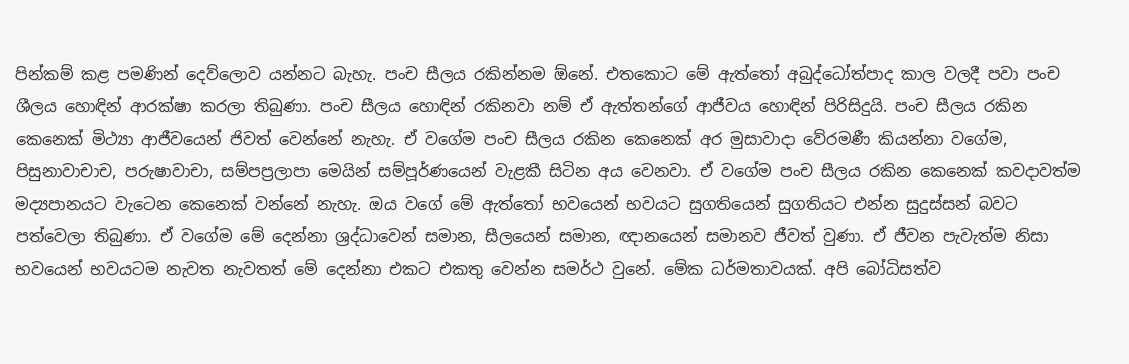පින්කම් කළ පමණින් දෙව්ලොව යන්නට බැහැ. පංච සීලය රකින්නම ඕනේ. එතකොට මේ ඇත්තෝ අබුද්ධෝත්පාද කාල වලදී පවා පංච ශීලය හොඳින් ආරක්ෂා කරලා තිබුණා. පංච සීලය හොඳින් රකිනවා නම් ඒ ඇත්තන්ගේ ආජීවය හොඳින් පිරිසිදුයි. පංච සීලය රකින කෙනෙක් මිථ්‍යා ආජීවයෙන් ජිවත් වෙන්නේ නැහැ. ඒ වගේම පංච සීලය රකින කෙනෙක් අර මුසාවාදා වේරමණී කියන්නා වගේම, පිසුනාවාචාච, පරුෂාවාචා, සම්පප්‍රලාපා මෙයින් සම්පූර්ණයෙන් වැළකී සිටින අය වෙනවා. ඒ වගේම පංච සීලය රකින කෙනෙක් කවදාවත්ම මද්‍යපානයට වැටෙන කෙනෙක් වන්නේ නැහැ. ඔය වගේ මේ ඇත්තෝ භවයෙන් භවයට සුගතියෙන් සුගතියට එන්න සුදුස්සන් බවට පත්වෙලා තිබුණා. ඒ වගේම මේ දෙන්නා ශ්‍රද්ධාවෙන් සමාන, සීලයෙන් සමාන, ඥානයෙන් සමානව ජීවත් වුණා. ඒ ජීවන පැවැත්ම නිසා භවයෙන් භවයටම නැවත නැවතත් මේ දෙන්නා එකට එකතු වෙන්න සමර්ථ වුනේ. මේක ධර්මතාවයක්. අපි බෝධිසත්ව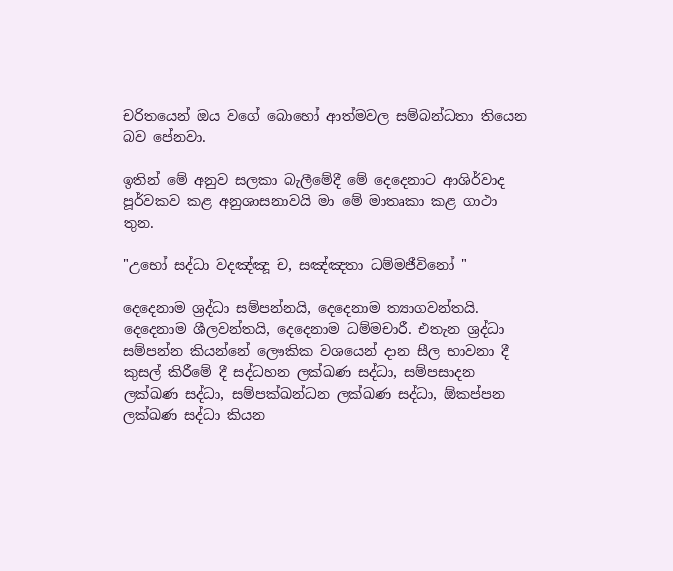චරිතයෙන් ඔය වගේ බොහෝ ආත්මවල සම්බන්ධතා තියෙන බව පේනවා.

ඉතින් මේ අනුව සලකා බැලීමේදී මේ දෙදෙනාට ආශිර්වාද පූර්වකව කළ අනුශාසනාවයි මා මේ මාතෘකා කළ ගාථා තුන.

"උභෝ සද්ධා වදඤ්ඤූ ච, සඤ්ඤතා ධම්මජීවිනෝ "

දෙදෙනාම ශ්‍රද්ධා සම්පන්නයි, දෙදෙනාම ත්‍යාගවන්තයි. දෙදෙනාම ශීලවන්තයි, දෙදෙනාම ධම්මචාරී. එතැන ශ්‍රද්ධා සම්පන්න කියන්නේ ලෞකික වශයෙන් දාන සීල භාවනා දී කුසල් කිරීමේ දී සද්ධහන ලක්ඛණ සද්ධා, සම්පසාදන ලක්ඛණ සද්ධා, සම්පක්ඛන්ධන ලක්ඛණ සද්ධා, ඕකප්පන ලක්ඛණ සද්ධා කියන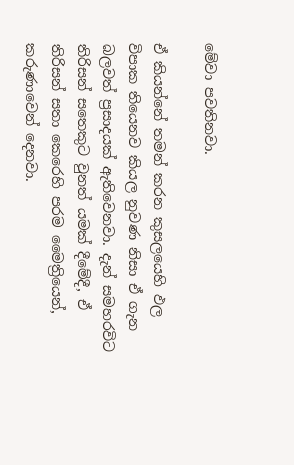මේවා පවතිනවා.

ඒ කියන්නේ තමන් කරන කුසලයෙහි ඵල විපාක තියෙනව කියල නුවණ නිසා ඒ ගැන බලවත් ප්‍රසාදයක් ඇතිවෙනවා. දැන් සමහරවිට තිරිසන් සතෙකුට වුනත් යමක් දීමේදී, ඒ තිරිසන් සතා කෙරෙහි පරම මෛත්‍රියෙන්, කරුණාවෙන් දෙනවා.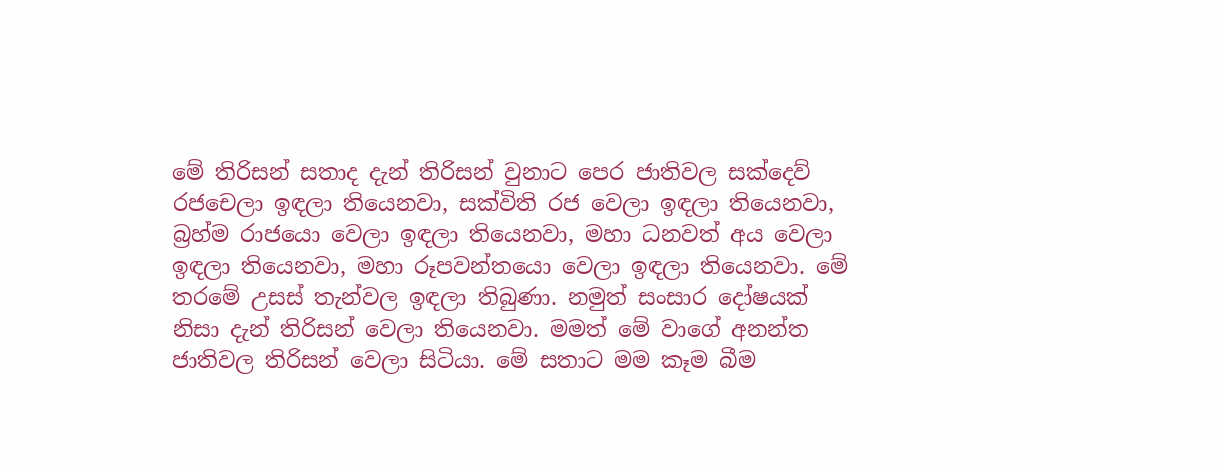මේ තිරිසන් සතාද දැන් තිරිසන් වුනාට පෙර ජාතිවල සක්දෙව් රජචෙලා ඉඳලා තියෙනවා, සක්විති රජ වෙලා ඉඳලා තියෙනවා, බ්‍රහ්ම රාජයො වෙලා ඉඳලා තියෙනවා, මහා ධනවත් අය වෙලා ඉඳලා තියෙනවා, මහා රූපවන්තයො වෙලා ඉඳලා තියෙනවා. මේ තරමේ උසස් තැන්වල ඉඳලා තිබුණා. නමුත් සංසාර දෝෂයක් නිසා දැන් තිරිසන් වෙලා තියෙනවා. මමත් මේ වාගේ අනන්ත ජාතිවල තිරිසන් වෙලා සිටියා. මේ සතාට මම කෑම බීම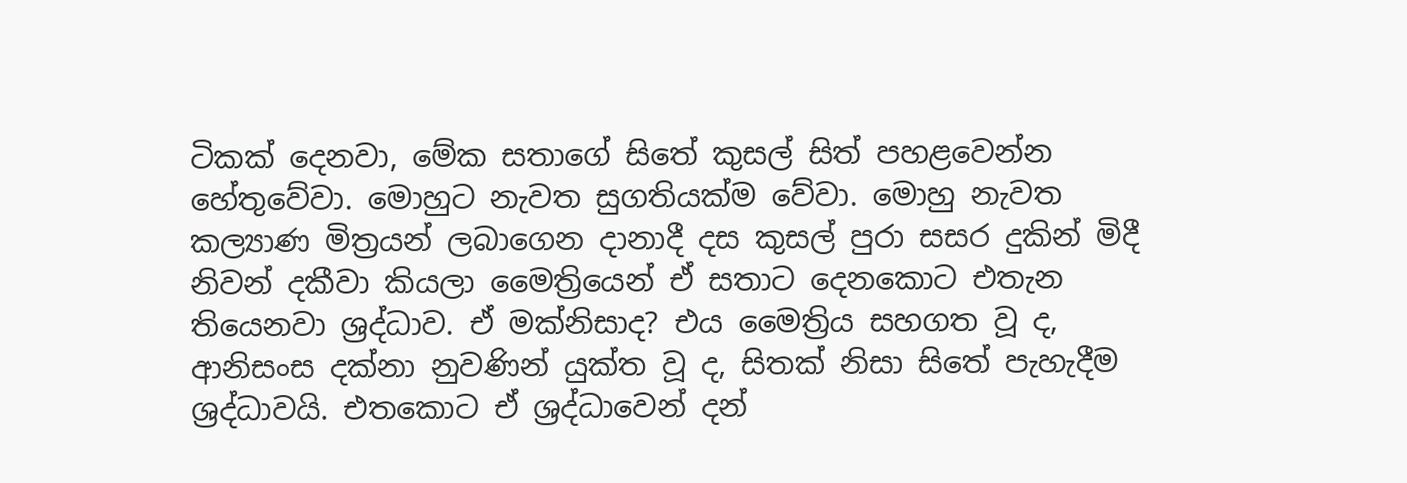ටිකක් දෙනවා, මේක සතාගේ සිතේ කුසල් සිත් පහළවෙන්න හේතුවේවා. මොහුට නැවත සුගතියක්ම වේවා. මොහු නැවත කල්‍යාණ මිත්‍රයන් ලබාගෙන දානාදී දස කුසල් පුරා සසර දුකින් මිදී නිවන් දකීවා කියලා මෛත්‍රියෙන් ඒ සතාට දෙනකොට එතැන තියෙනවා ශ්‍රද්ධාව. ඒ මක්නිසාද? එය මෛත්‍රිය සහගත වූ ද, ආනිසංස දක්නා නුවණින් යුක්ත වූ ද, සිතක් නිසා සිතේ පැහැදීම ශ්‍රද්ධාවයි. එතකොට ඒ ශ්‍රද්ධාවෙන් දන්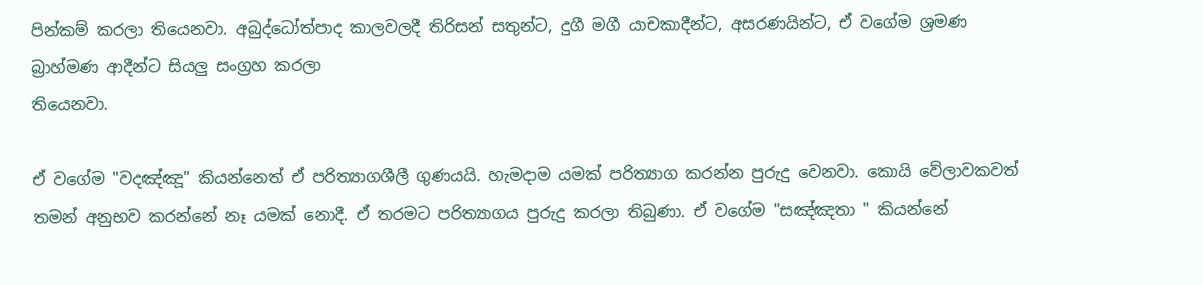පින්කම් කරලා තියෙනවා. අබුද්ධෝත්පාද කාලවලදී තිරිසන් සතුන්ට, දුගී මගී යාචකාදීන්ට, අසරණයින්ට, ඒ වගේම ශ්‍රමණ බ්‍රාහ්මණ ආදීන්ට සියලු සංග්‍රහ කරලා
තියෙනවා.

ඒ වගේම "වදඤ්ඤූ" කියන්නෙත් ඒ පරිත්‍යාගශීලී ගුණයයි. හැමදාම යමක් පරිත්‍යාග කරන්න පුරුදු වෙනවා. කොයි වේලාවකවත් තමන් අනුභව කරන්නේ නෑ යමක් නොදී. ඒ තරමට පරිත්‍යාගය පුරුදු කරලා තිබුණා. ඒ වගේම "සඤ්ඤතා " කියන්නේ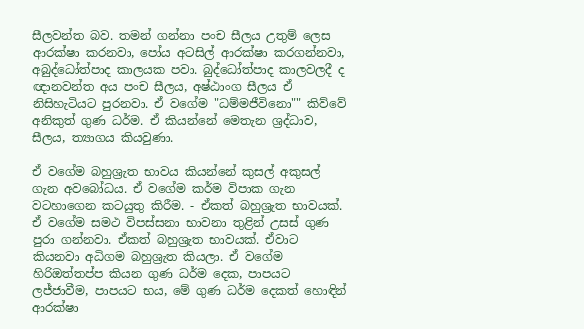සීලවන්ත බව. තමන් ගන්නා පංච සීලය උතුම් ලෙස ආරක්ෂා කරනවා, පෝය අටසිල් ආරක්ෂා කරගන්නවා, අබුද්ධෝත්පාද කාලයක පවා. බුද්ධෝත්පාද කාලවලදී ද ඥානවන්ත අය පංච සීලය, අෂ්ඨාංග සීලය ඒ නිසිහැටියට පුරනවා. ඒ වගේම "ධම්මජීවිනො"" කිව්වේ අනිකුත් ගුණ ධර්ම. ඒ කියන්නේ මෙතැන ශ්‍රද්ධාව, සීලය, ත්‍යාගය කියවුණා.

ඒ වගේම බහුශ්‍රැත භාවය කියන්නේ කුසල් අකුසල් ගැන අවබෝධය. ඒ වගේම කර්ම විපාක ගැන වටහාගෙන කටයුතු කිරීම. - ඒකත් බහුශ්‍රැත භාවයක්. ඒ වගේම සමථ විපස්සනා භාවනා තුළින් උසස් ගුණ පුරා ගන්නවා. ඒකත් බහුශ්‍රැත භාවයක්. ඒවාට කියනවා අධිගම බහුශ්‍රැත කියලා. ඒ වගේම හිරිඔත්තප්ප කියන ගුණ ධර්ම දෙක, පාපයට ලජ්ජාවීම, පාපයට භය, මේ ගුණ ධර්ම දෙකත් හොඳින් ආරක්ෂා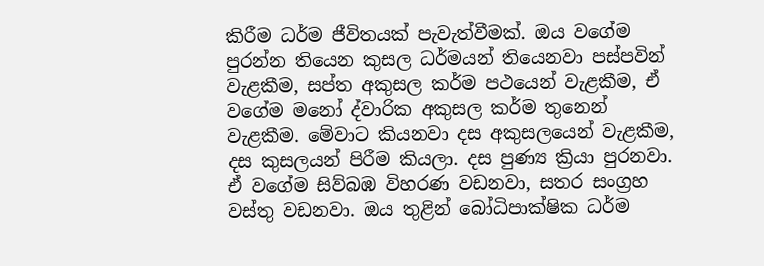කිරීම ධර්ම ජීවිතයක් පැවැත්වීමක්. ඔය වගේම පුරන්න තියෙන කුසල ධර්මයන් තියෙනවා පස්පවින් වැළකීම, සප්ත අකුසල කර්ම පථයෙන් වැළකීම, ඒ වගේම මනෝ ද්වාරික අකුසල කර්ම තුනෙන් වැළකීම. මේවාට කියනවා දස අකුසලයෙන් වැළකීම, දස කුසලයන් පිරීම කියලා. දස පුණ්‍ය ක්‍රියා පුරනවා. ඒ වගේම සිව්බඹ විහරණ වඩනවා, සතර සංග්‍රහ වස්තු වඩනවා. ඔය තුළින් බෝධිපාක්ෂික ධර්ම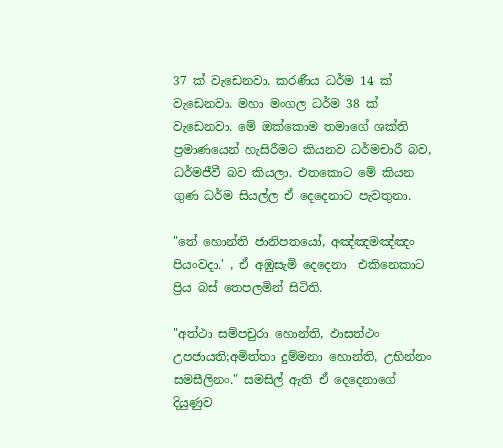37 ක් වැඩෙනවා. කරණීය ධර්ම 14 ක් වැඩෙනවා. මහා මංගල ධර්ම 38 ක් වැඩෙනවා. මේ ඔක්කොම තමාගේ ශක්ති ප්‍රමාණයෙන් හැසිරීමට කියනව ධර්මචාරී බව, ධර්මජීවී බව කියලා. එතකොට මේ කියන ගුණ ධර්ම සියල්ල ඒ දෙදෙනාට පැවතුනා.

"තේ හොන්ති ජානිපතයෝ, අඤ්ඤමඤ්ඤං පියංවදා.' , ඒ අඹුසැමි දෙදෙනා  එකිනෙකාට ප්‍රිය බස් තෙපලමින් සිටිති.

"අත්ථා සම්පචුරා හොන්ති, ඵාසත්ථං උපජායති;අමිත්තා දුම්මනා හොන්ති, උභින්නං සමසීලිනං." සමසිල් ඇති ඒ දෙදෙනාගේ දියුණුව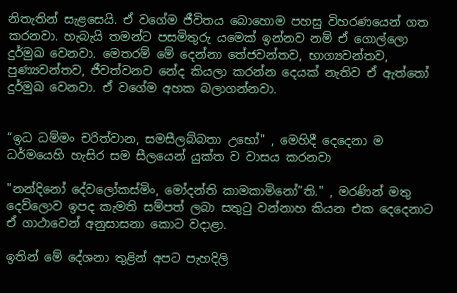නිතැතින් සැළසෙයි. ඒ වගේම ජීවිතය බොහොම පහසු විහරණයෙන් ගත කරනවා. හැබැයි තමන්ට පසමිතුරු යමෙක් ඉන්නව නම් ඒ ගොල්ලො දුර්මුඛ වෙනවා. මෙතරම් මේ දෙන්නා තේජවන්තව, භාග්‍යවන්තව, පුණ්‍යවන්තව, ජීවත්වනව නේද කියලා කරන්න දෙයක් නැතිව ඒ ඇත්තෝ දුර්මුඛ වෙනවා. ඒ වගේම අහක බලාගන්නවා.


“ඉධ ධම්මං චරිත්වාන, සමසීලබ්බතා උභෝ" , මෙහිදී දෙදෙනා ම ධර්මයෙහි හැසිර සම සීලයෙන් යුක්ත ව වාසය කරනවා

"නන්දිනෝ දේවලෝකස්මිං, මෝදන්ති කාමකාමිනෝ”ති." , මරණින් මතු දෙව්ලොව ඉපද කැමති සම්පත් ලබා සතුටු වන්නාහ කියන එක දෙදෙනාට ඒ ගාථාවෙන් අනුසාසනා කොට වදාළා.

ඉතින් මේ දේශනා තුළින් අපට පැහදිලි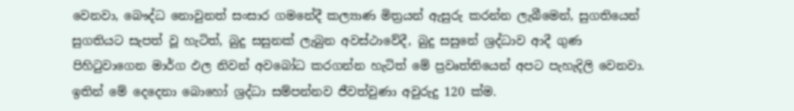වෙනවා, බෞද්ධ නොවුනත් සංසාර ගමනේදී කල්‍යාණ මිත්‍රයන් ඇසුරු කරන්න ලැබීමෙන්, සුගතියෙන් සුගතියට සැපත් වූ හැටිත්, බුදු සසුනක් ලැබුන අවස්ථාවේදී, බුදු සසුනේ ශ්‍රද්ධාව ආදී ගුණ පිහිටුවාගෙන මාර්ග ඵල නිවන් අවබෝධ කරගන්න හැටිත් මේ ප්‍රවෘත්තියෙන් අපට පැහැදිලි වෙනවා.
ඉතින් මේ දෙදෙනා බොහෝ ශ්‍රද්ධා සම්පන්නව ජීවත්වුණා අවුරුදු 120 ක්ම.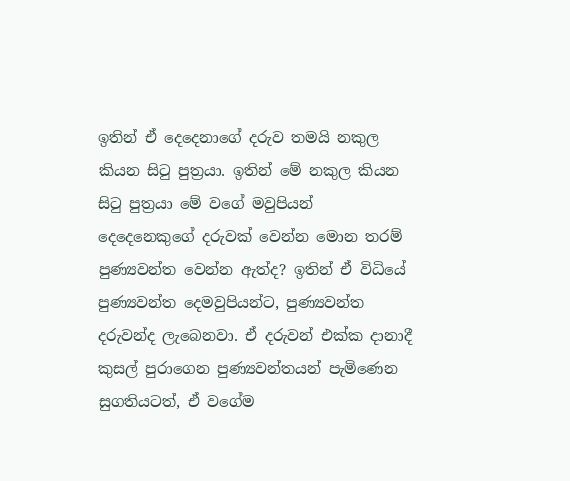ඉතින් ඒ දෙදෙනාගේ දරුව තමයි නකුල කියන සිටු පුත්‍රයා. ඉතින් මේ නකුල කියන සිටු පුත්‍රයා මේ වගේ මවුපියන් දෙදෙනෙකුගේ දරුවක් වෙන්න මොන තරම් පුණ්‍යවන්ත වෙන්න ඇත්ද? ඉතින් ඒ විධියේ පුණ්‍යවන්ත දෙමවුපියන්ට, පුණ්‍යවන්ත දරුවන්ද ලැබෙනවා. ඒ දරුවන් එක්ක දානාදී කුසල් පුරාගෙන පුණ්‍යවන්තයන් පැමිණෙන සුගතියටත්, ඒ වගේම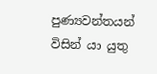පුණ්‍යවන්තයන් විසින් යා යුතු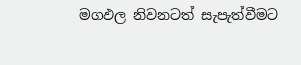මගඵල නිවනටත් සැපැත්වීමට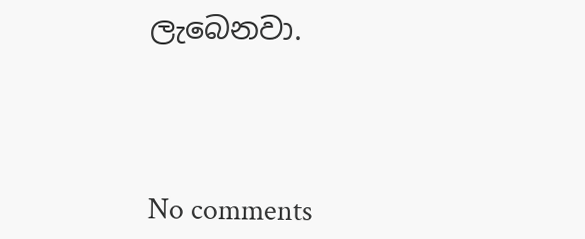ලැබෙනවා.




No comments